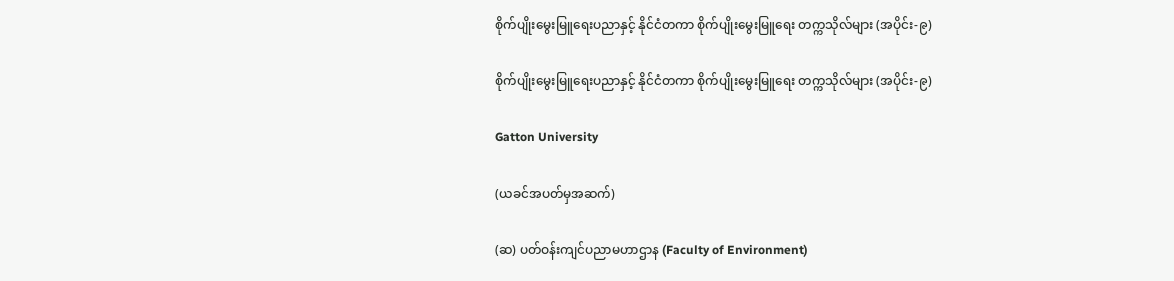စိုက်ပျိုးမွေးမြူရေးပညာနှင့် နိုင်ငံတကာ စိုက်ပျိုးမွေးမြူရေး တက္ကသိုလ်များ (အပိုင်း-၉)

စိုက်ပျိုးမွေးမြူရေးပညာနှင့် နိုင်ငံတကာ စိုက်ပျိုးမွေးမြူရေး တက္ကသိုလ်များ (အပိုင်း-၉)

Gatton University

(ယခင်အပတ်မှအဆက်)

(ဆ) ပတ်ဝန်းကျင်ပညာမဟာဌာန (Faculty of Environment)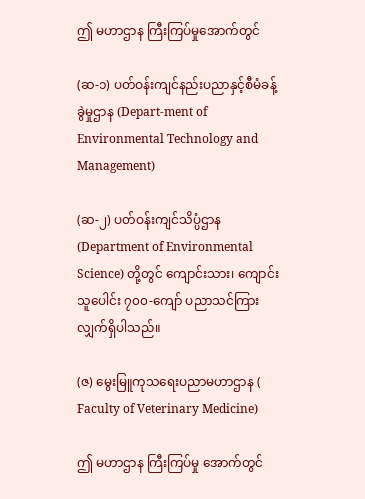ဤ မဟာဌာန ကြီးကြပ်မှုအောက်တွင်

(ဆ-၁) ပတ်ဝန်းကျင်နည်းပညာနှင့်စီမံခန့်ခွဲမှုဌာန (Depart-ment of Environmental Technology and Management)

(ဆ-၂) ပတ်ဝန်းကျင်သိပ္ပံဌာန (Department of Environmental Science) တို့တွင် ကျောင်းသား၊ ကျောင်းသူပေါင်း ၇၀၀-ကျော် ပညာသင်ကြားလျှက်ရှိပါသည်။

(ဇ) မွေးမြူကုသရေးပညာမဟာဌာန ( Faculty of Veterinary Medicine)

ဤ မဟာဌာန ကြီးကြပ်မှု အောက်တွင်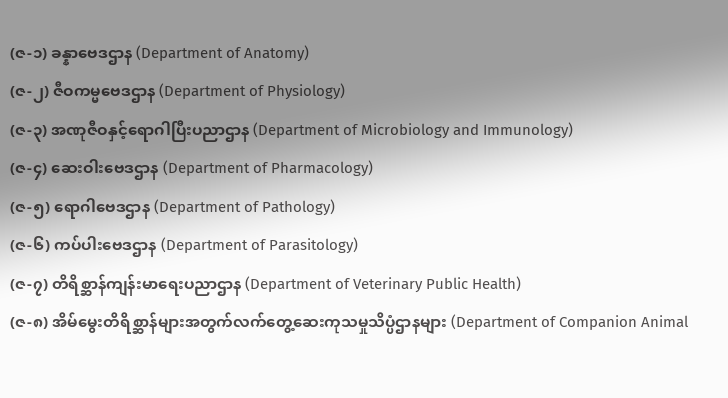(ဇ-၁) ခန္နာဗေဒဌာန (Department of Anatomy)
(ဇ-၂) ဇီဝကမ္မဗေဒဌာန (Department of Physiology)
(ဇ-၃) အဏုဇီဝနှင့်ရောဂါပြီးပညာဌာန (Department of Microbiology and Immunology)
(ဇ-၄) ဆေးဝါးဗေဒဌာန (Department of Pharmacology)
(ဇ-၅) ရောဂါဗေဒဌာန (Department of Pathology)
(ဇ-၆) ကပ်ပါးဗေဒဌာန (Department of Parasitology)
(ဇ-၇) တိရိစ္ဆာန်ကျန်းမာရေးပညာဌာန (Department of Veterinary Public Health)
(ဇ-၈) အိမ်မွေးတိရိစ္ဆာန်များအတွက်လက်တွေ့ဆေးကုသမှုသိပ္ပံဌာနများ (Department of Companion Animal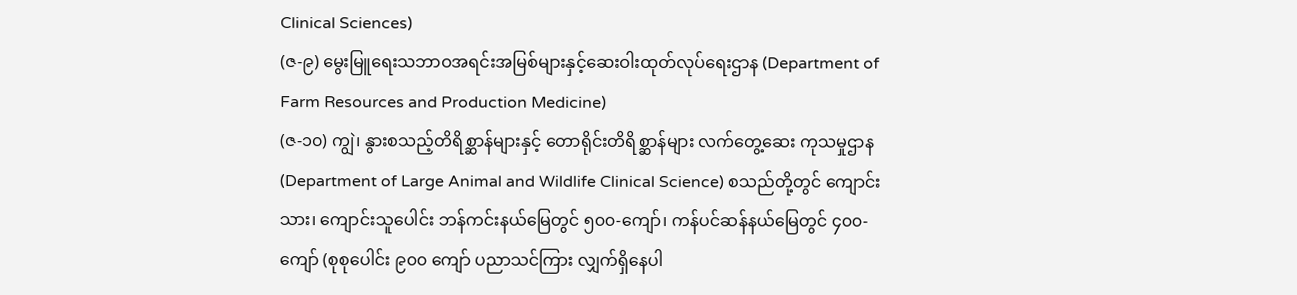Clinical Sciences)
(ဇ-၉) မွေးမြူရေးသဘာဝအရင်းအမြစ်များနှင့်ဆေးဝါးထုတ်လုပ်ရေးဌာန (Department of Farm Resources and Production Medicine)
(ဇ-၁၀) ကျွဲ၊ နွားစသည့်တိရိစ္ဆာန်များနှင့် တောရိုင်းတိရိစ္ဆာန်များ လက်တွေ့ဆေး ကုသမှုဌာန (Department of Large Animal and Wildlife Clinical Science) စသည်တို့တွင် ကျောင်းသား၊ ကျောင်းသူပေါင်း ဘန်ကင်းနယ်မြေတွင် ၅၀၀-ကျော်၊ ကန်ပင်ဆန်နယ်မြေတွင် ၄၀၀-ကျော် (စုစုပေါင်း ၉၀၀ ကျော် ပညာသင်ကြား လျှက်ရှိနေပါ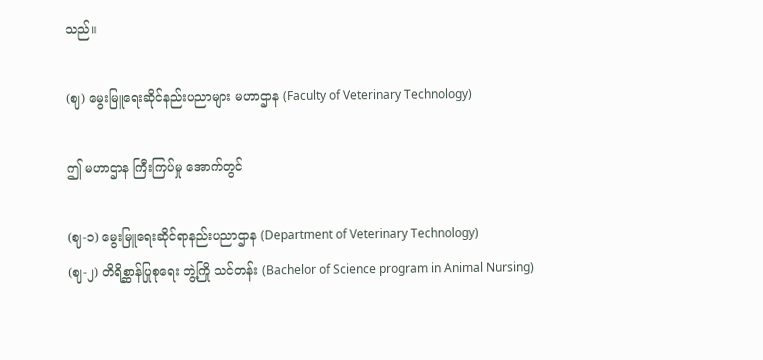သည်။

(ဈ) မွေးမြူရေးဆိုင်နည်းပညာများ မဟာဌာန (Faculty of Veterinary Technology)

ဤ မဟာဌာန ကြီးကြပ်မှု အောက်တွင်

(ဈ-၁) မွေးမြူရေးဆိုင်ရာနည်းပညာဌာန (Department of Veterinary Technology)
(ဈ-၂) တိရိစ္ဆာန်ပြုစုရေး ဘွဲ့ကြို သင်တန်း (Bachelor of Science program in Animal Nursing)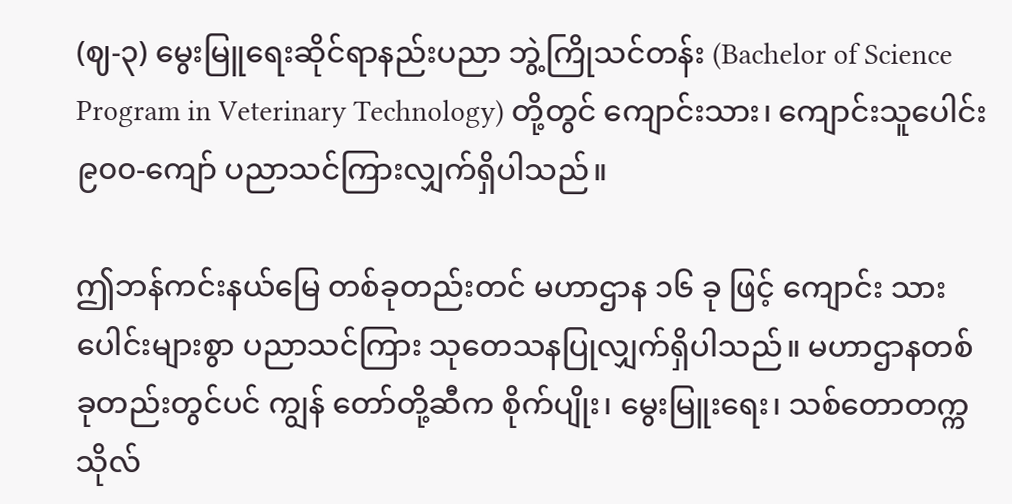(ဈ-၃) မွေးမြူရေးဆိုင်ရာနည်းပညာ ဘွဲ့ကြိုသင်တန်း (Bachelor of Science Program in Veterinary Technology) တို့တွင် ကျောင်းသား၊ ကျောင်းသူပေါင်း ၉၀၀-ကျော် ပညာသင်ကြားလျှက်ရှိပါသည်။

ဤဘန်ကင်းနယ်မြေ တစ်ခုတည်းတင် မဟာဌာန ၁၆ ခု ဖြင့် ကျောင်း သားပေါင်းများစွာ ပညာသင်ကြား သုတေသနပြုလျှက်ရှိပါသည်။ မဟာဌာနတစ်ခုတည်းတွင်ပင် ကျွန် တော်တို့ဆီက စိုက်ပျိုး၊ မွေးမြူးရေး၊ သစ်တောတက္ကသိုလ်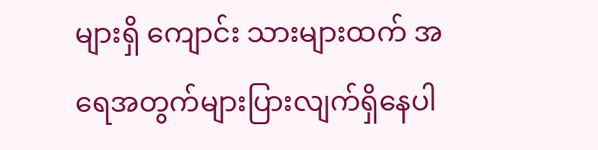များရှိ ကျောင်း သားများထက် အရေအတွက်များပြားလျက်ရှိနေပါ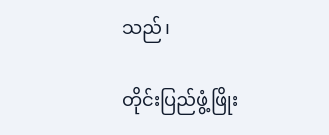သည်၊

တိုင်းပြည်ဖွံ့ဖြိုး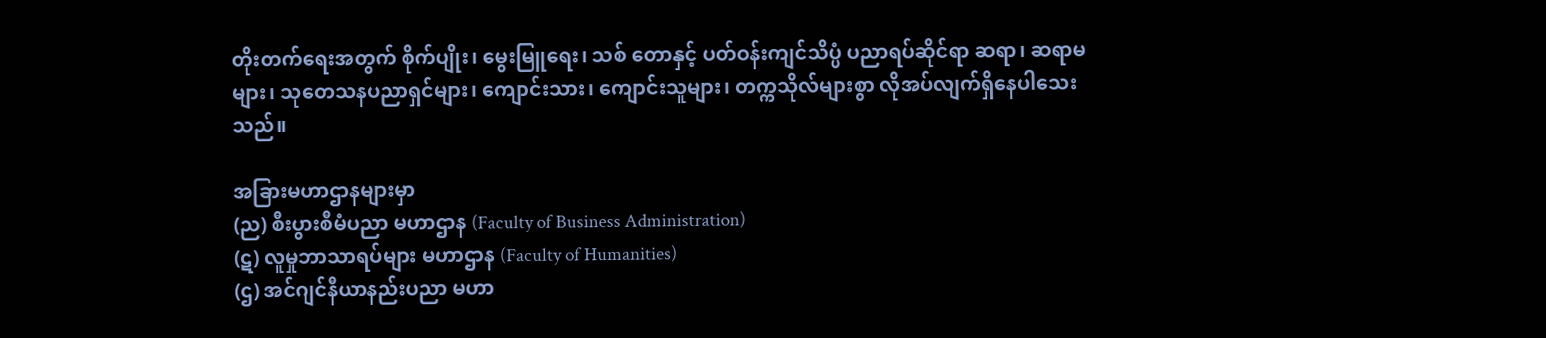တိုးတက်ရေးအတွက် စိုက်ပျိုး၊ မွေးမြူရေး၊ သစ် တောနှင့် ပတ်ဝန်းကျင်သိပ္ပံ ပညာရပ်ဆိုင်ရာ ဆရာ၊ ဆရာမများ၊ သုတေသနပညာရှင်များ၊ ကျောင်းသား၊ ကျောင်းသူများ၊ တက္ကသိုလ်များစွာ လိုအပ်လျက်ရှိနေပါသေးသည်။

အခြားမဟာဌာနများမှာ
(ည) စီးပွားစီမံပညာ မဟာဌာန (Faculty of Business Administration)
(ဋ) လူမှုဘာသာရပ်များ မဟာဌာန (Faculty of Humanities)
(ဌ) အင်ဂျင်နီယာနည်းပညာ မဟာ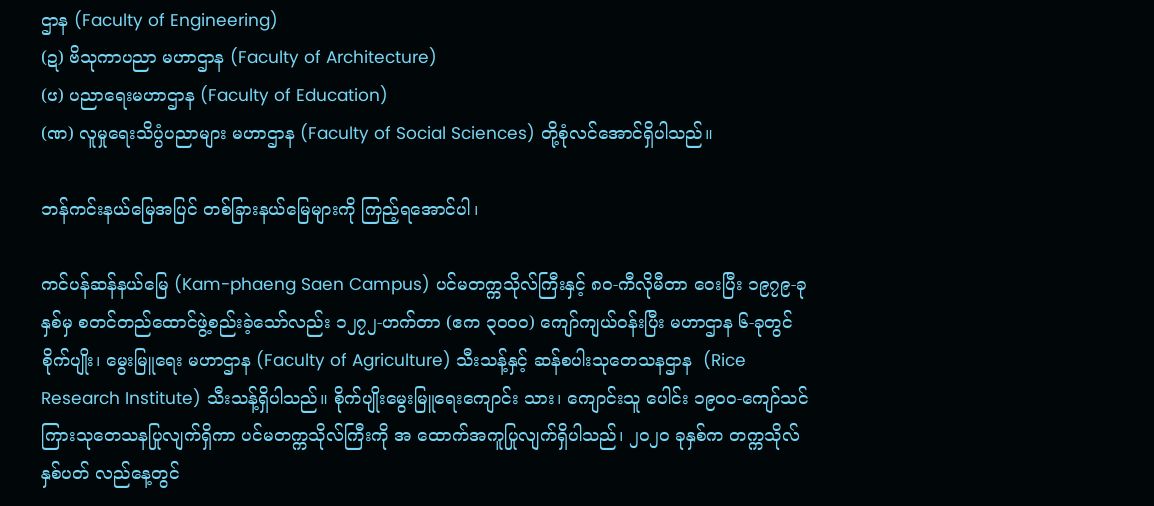ဌာန (Faculty of Engineering)
(ဍ) ဗိသုကာပညာ မဟာဌာန (Faculty of Architecture)
(ၒ) ပညာရေးမဟာဌာန (Faculty of Education)
(ဏ) လူမှုရေးသိပ္ပံပညာများ မဟာဌာန (Faculty of Social Sciences) တို့စုံလင်အောင်ရှိပါသည်။

ဘန်ကင်းနယ်မြေအပြင် တစ်ခြားနယ်မြေများကို ကြည့်ရအောင်ပါ၊

ကင်ပန်ဆန်နယ်မြေ (Kam-phaeng Saen Campus) ပင်မတက္ကသိုလ်ကြီးနှင့် ၈၀-ကီလိုမီတာ ဝေးပြီး ၁၉၇၉-ခုနှစ်မှ စတင်တည်ထောင်ဖွဲ့စည်းခဲ့သော်လည်း ၁၂၇၂-ဟက်တာ (ဧက ၃၀၀၀) ကျော်ကျယ်ဝန်းပြီး မဟာဌာန ၆-ခုတွင် စိုက်ပျိုး၊ မွေးမြူရေး မဟာဌာန (Faculty of Agriculture) သီးသန့်နှင့် ဆန်စပါးသုတေသနဌာန  (Rice Research Institute) သီးသန့်ရှိပါသည်။ စိုက်ပျိုးမွေးမြူရေးကျောင်း သား၊ ကျောင်းသူ ပေါင်း ၁၉၀၀-ကျော်သင်ကြားသုတေသနပြုလျက်ရှိကာ ပင်မတက္ကသိုလ်ကြီးကို အ ထောက်အကူပြုလျက်ရှိပါသည်၊ ၂၀၂၀ ခုနှစ်က တက္ကသိုလ် နှစ်ပတ် လည်နေ့တွင်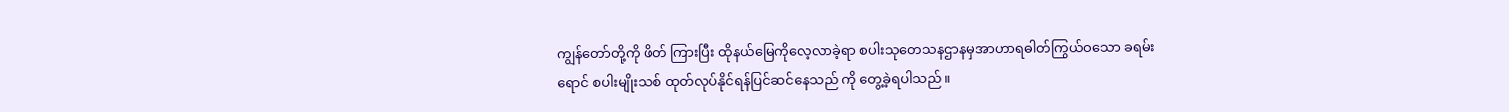ကျွန်တော်တို့ကို ဖိတ် ကြားပြီး ထိုနယ်မြေကိုလေ့လာခဲ့ရာ စပါးသုတေသနဌာနမှအာဟာရဓါတ်ကြွယ်ဝသော ခရမ်းရောင် စပါးမျိုးသစ် ထုတ်လုပ်နိုင်ရန်ပြင်ဆင်နေသည် ကို တွေ့ခဲ့ရပါသည်။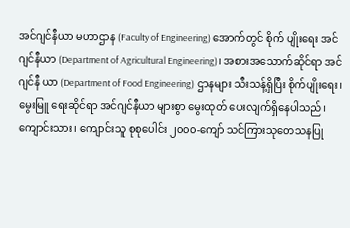အင်ဂျင်နီယာ မဟာဌာန (Faculty of Engineering) အောက်တွင် စိုက် ပျိုးရေး အင်ဂျင်နီယာ (Department of Agricultural Engineering)၊ အစားအသောက်ဆိုင်ရာ အင်ဂျင်နီ ယာ (Department of Food Engineering) ဌာနများ သီးသန့်ရှိပြီး စိုက်ပျိုးရေး၊ မွေးမြူ ရေးဆိုင်ရာ အင်ဂျင်နီယာ များစွာ မွေးထုတ် ပေးလျက်ရှိနေပါသည်၊ ကျောင်းသား၊ ကျောင်းသူ စုစုပေါင်း ၂၀၀၀-ကျော် သင်ကြားသုတေသနပြု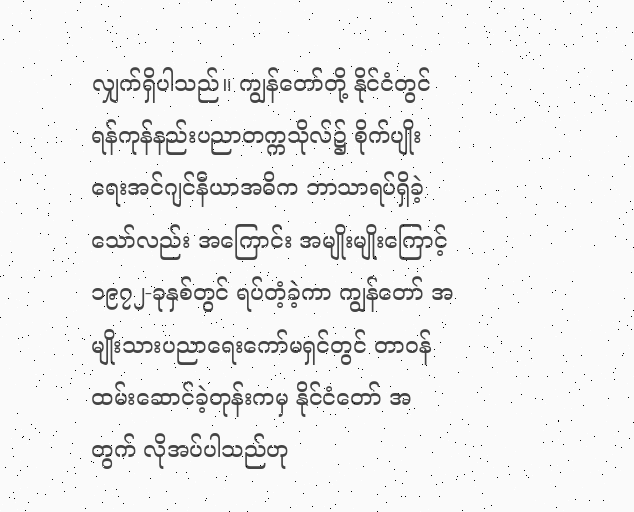လျှက်ရှိပါသည်။ ကျွန်တော်တို့ နိုင်ငံတွင် ရန်ကုန်နည်းပညာတက္ကသိုလ်၌ စိုက်ပျိုးရေးအင်ဂျင်နီယာအဓိက ဘာသာရပ်ရှိခဲ့သော်လည်း အကြောင်း အမျိုးမျိုးကြောင့် ၁၉၇၂-ခုနှစ်တွင် ရပ်တံ့ခဲ့ကာ ကျွန်တော် အမျိုးသားပညာရေးကော်မရှင်တွင် တာဝန်ထမ်းဆောင်ခဲ့တုန်းကမှ နိုင်ငံတော် အတွက် လိုအပ်ပါသည်ဟု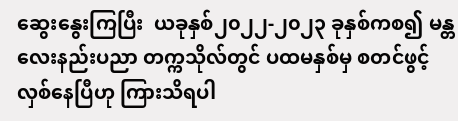ဆွေးနွေးကြပြီး  ယခုနှစ်၂၀၂၂-၂၀၂၃ ခုနှစ်ကစ၍ မန္တလေးနည်းပညာ တက္ကသိုလ်တွင် ပထမနှစ်မှ စတင်ဖွင့်လှစ်နေပြီဟု ကြားသိရပါ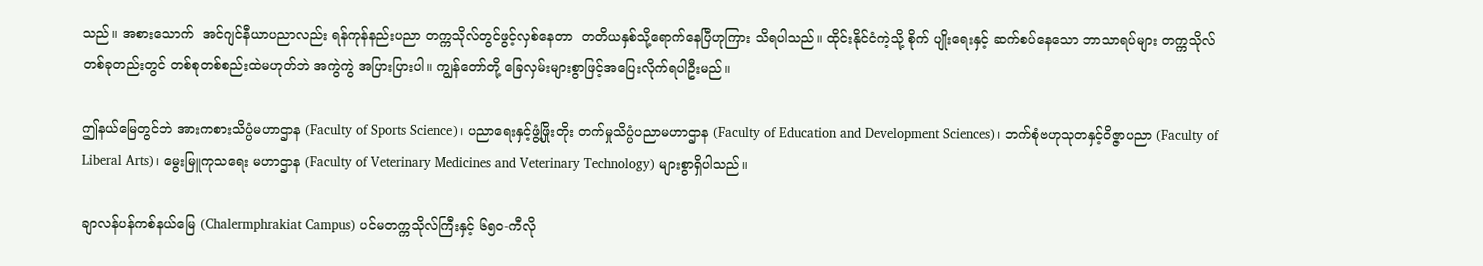သည်။ အစားသောက်  အင်ဂျင်နီယာပညာလည်း ရန်ကုန်နည်းပညာ တက္ကသိုလ်တွင်ဖွင့်လှစ်နေတာ  တတိယနှစ်သို့ရောက်နေပြီဟုကြား သိရပါသည်။ ထိုင်းနိုင်ငံကဲ့သို့ စိုက် ပျိုးရေးနှင့် ဆက်စပ်နေသော ဘာသာရပ်များ တက္ကသိုလ် တစ်ခုတည်းတွင် တစ်စုတစ်စည်းထဲမဟုတ်ဘဲ အကွဲကွဲ အပြားပြားပါ။ ကျွန်တော်တို့ ခြေလှမ်းများစွာဖြင့်အပြေးလိုက်ရပါဦးမည်။

ဤနယ်မြေတွင်ဘဲ အားကစားသိပ္ပံမဟာဌာန (Faculty of Sports Science)၊ ပညာရေးနှင့်ဖွံ့ဖြိုးတိုး တက်မှုသိပ္ပံပညာမဟာဌာန (Faculty of Education and Development Sciences)၊ ဘက်စုံဗဟုသုတနှင့်ဝိဇ္ဇာပညာ (Faculty of Liberal Arts)၊ မွေးမြူကုသရေး မဟာဌာန (Faculty of Veterinary Medicines and Veterinary Technology) များစွာရှိပါသည်။

ချာလန်ပန်ကစ်နယ်မြေ (Chalermphrakiat Campus) ပင်မတက္ကသိုလ်ကြီးနှင့် ၆၅၀-ကီလို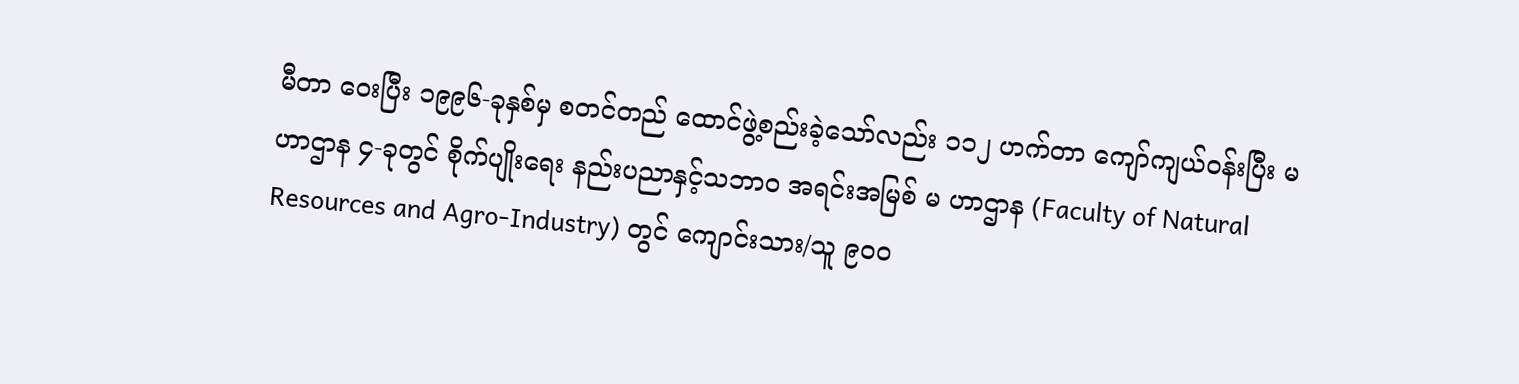မီတာ ဝေးပြီး ၁၉၉၆-ခုနှစ်မှ စတင်တည် ထောင်ဖွဲ့စည်းခဲ့သော်လည်း ၁၁၂ ဟက်တာ ကျော်ကျယ်ဝန်းပြီး မဟာဌာန ၄-ခုတွင် စိုက်ပျိုးရေး နည်းပညာနှင့်သဘာဝ အရင်းအမြစ် မ ဟာဌာန (Faculty of Natural Resources and Agro-Industry) တွင် ကျောင်းသား/သူ ၉၀၀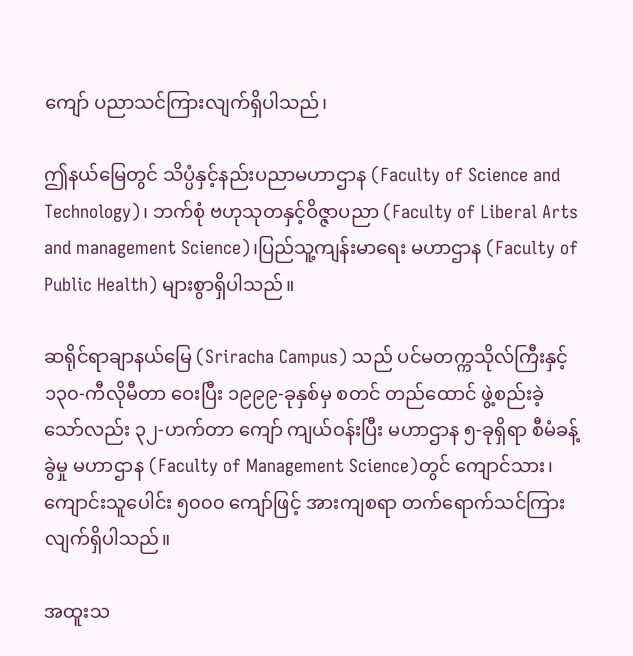ကျော် ပညာသင်ကြားလျက်ရှိပါသည်၊

ဤနယ်မြေတွင် သိပ္ပံနှင့်နည်းပညာမဟာဌာန (Faculty of Science and Technology)၊ ဘက်စုံ ဗဟုသုတနှင့်ဝိဇ္ဇာပညာ (Faculty of Liberal Arts and management Science)၊ပြည်သူ့ကျန်းမာရေး မဟာဌာန (Faculty of Public Health) များစွာရှိပါသည်။

ဆရိုင်ရာချာနယ်မြေ (Sriracha Campus) သည် ပင်မတက္ကသိုလ်ကြီးနှင့် ၁၃၀-ကီလိုမီတာ ဝေးပြီး ၁၉၉၉-ခုနှစ်မှ စတင် တည်ထောင် ဖွဲ့စည်းခဲ့သော်လည်း ၃၂-ဟက်တာ ကျော် ကျယ်ဝန်းပြီး မဟာဌာန ၅-ခုရှိရာ စီမံခန့်ခွဲမှု မဟာဌာန (Faculty of Management Science)တွင် ကျောင်သား၊ ကျောင်းသူပေါင်း ၅၀၀၀ ကျော်ဖြင့် အားကျစရာ တက်ရောက်သင်ကြားလျက်ရှိပါသည်။

အထူးသ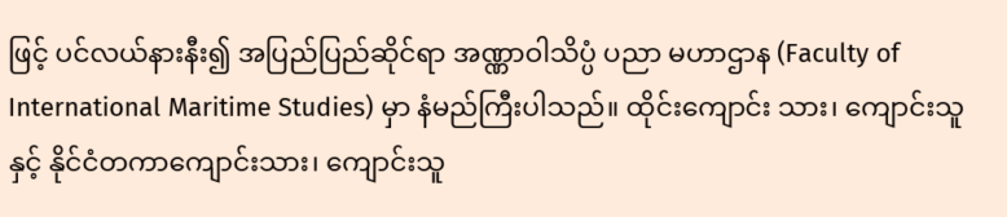ဖြင့် ပင်လယ်နားနီး၍ အပြည်ပြည်ဆိုင်ရာ အဏ္ဏာဝါသိပ္ပံ ပညာ မဟာဌာန (Faculty of International Maritime Studies) မှာ နံမည်ကြီးပါသည်။ ထိုင်းကျောင်း သား၊ ကျောင်းသူနှင့် နိုင်ငံတကာကျောင်းသား၊ ကျောင်းသူ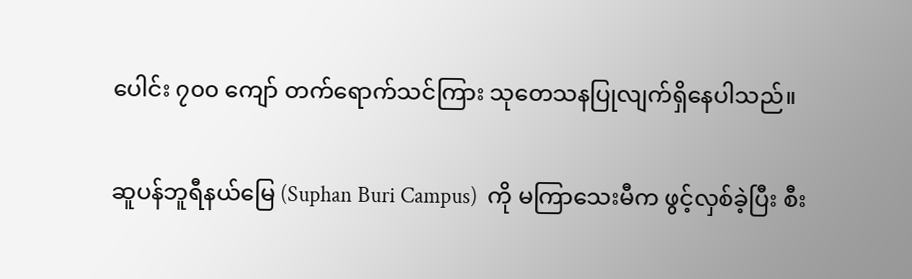ပေါင်း ၇၀၀ ကျော် တက်ရောက်သင်ကြား သုတေသနပြုလျက်ရှိနေပါသည်။

ဆူပန်ဘူရီနယ်မြေ (Suphan Buri Campus)  ကို မကြာသေးမီက ဖွင့်လှစ်ခဲ့ပြီး စီး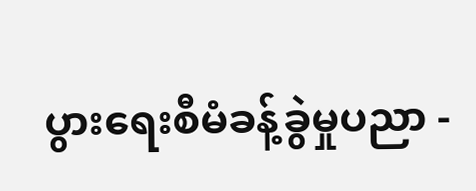ပွားရေးစီမံခန့်ခွဲမှုပညာ -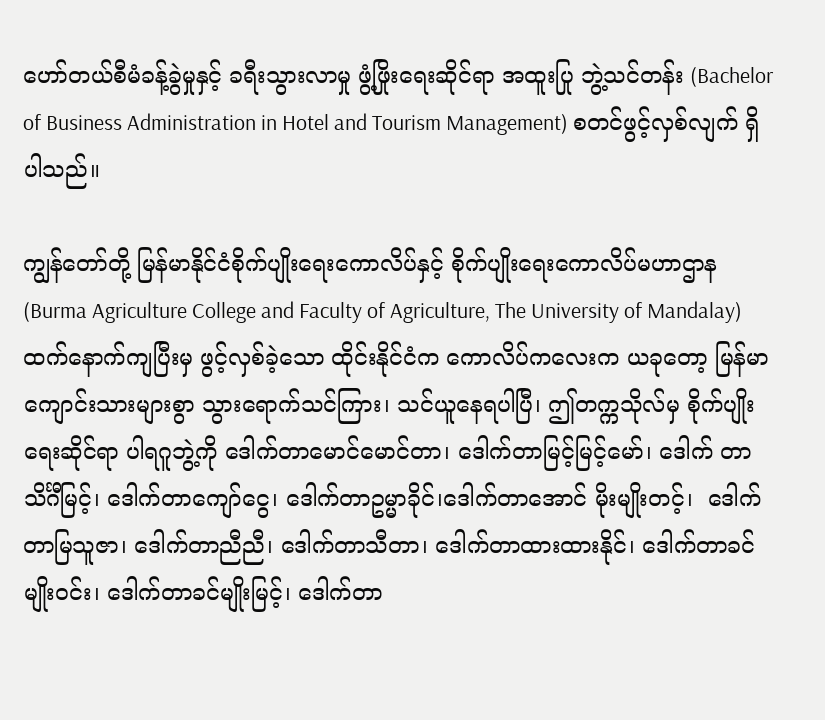ဟော်တယ်စီမံခန့်ခွဲမှုနှင့် ခရီးသွားလာမှု ဖွံ့ဖြိုးရေးဆိုင်ရာ အထူးပြု ဘွဲ့သင်တန်း (Bachelor of Business Administration in Hotel and Tourism Management) စတင်ဖွင့်လှစ်လျက် ရှိပါသည်။

ကျွန်တော်တို့ မြန်မာနိုင်ငံစိုက်ပျိုးရေးကောလိပ်နှင့် စိုက်ပျိုးရေးကောလိပ်မဟာဌာန (Burma Agriculture College and Faculty of Agriculture, The University of Mandalay) ထက်နောက်ကျပြီးမှ ဖွင့်လှစ်ခဲ့သော ထိုင်းနိုင်ငံက ကောလိပ်ကလေးက ယခုတော့ မြန်မာ ကျောင်းသားများစွာ သွားရောက်သင်ကြား၊ သင်ယူနေရပါပြီ၊ ဤတက္ကသိုလ်မှ စိုက်ပျိုးရေးဆိုင်ရာ ပါရဂူဘွဲ့ကို ဒေါက်တာမောင်မောင်တာ၊ ဒေါက်တာမြင့်မြင့်မော်၊ ဒေါက် တာသိင်္ဂီမြင့်၊ ဒေါက်တာကျော်ငွေ၊ ဒေါက်တာဥမ္မာခိုင်၊ဒေါက်တာအောင် မိုးမျိုးတင့်၊  ဒေါက်တာမြသူဇာ၊ ဒေါက်တာညီညီ၊ ဒေါက်တာသီတာ၊ ဒေါက်တာထားထားနိုင်၊ ဒေါက်တာခင်မျိုးဝင်း၊ ဒေါက်တာခင်မျိုးမြင့်၊ ဒေါက်တာ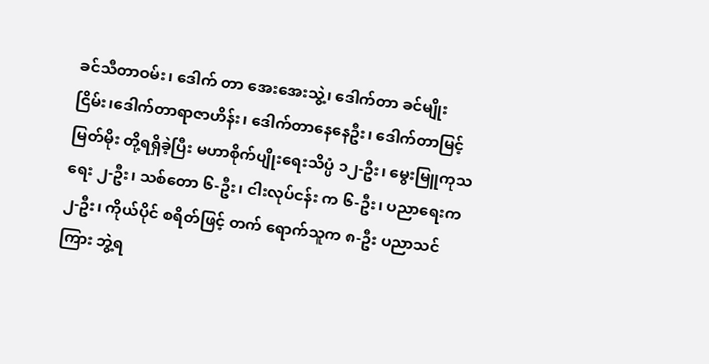ခင်သီတာဝမ်း၊ ဒေါက် တာ အေးအေးသွဲ့၊ ဒေါက်တာ ခင်မျိုးငြိမ်း၊ဒေါက်တာရာဇာဟိန်း၊ ဒေါက်တာနေနေဦး၊ ဒေါက်တာမြင့် မြတ်မိုး တို့ရရှိခဲ့ပြီး မဟာစိုက်ပျိုးရေးသိပ္ပံ ၁၂-ဦး၊ မွေးမြူကုသရေး ၂-ဦး၊ သစ်တော ၆-ဦး၊ ငါးလုပ်ငန်း က ၆-ဦး၊ ပညာရေးက ၂-ဦး၊ ကိုယ်ပိုင် စရိတ်ဖြင့် တက် ရောက်သူက ၈-ဦး ပညာသင်ကြား ဘွဲ့ရ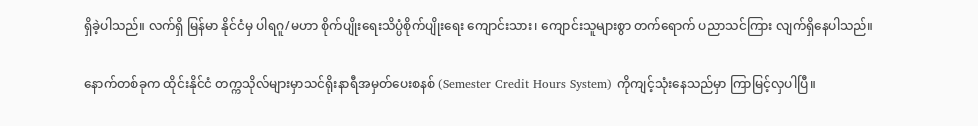ရှိခဲ့ပါသည်။ လက်ရှိ မြန်မာ နိုင်ငံမှ ပါရဂူ/မဟာ စိုက်ပျိုးရေးသိပ္ပံစိုက်ပျိုးရေး ကျောင်းသား၊ ကျောင်းသူများစွာ တက်ရောက် ပညာသင်ကြား လျက်ရှိနေပါသည်။

နောက်တစ်ခုက ထိုင်းနိုင်ငံ တက္ကသိုလ်များမှာသင်ရိုးနာရီအမှတ်ပေးစနစ် (Semester Credit Hours System) ကိုကျင့်သုံးနေသည်မှာ ကြာမြင့်လှပါပြီ။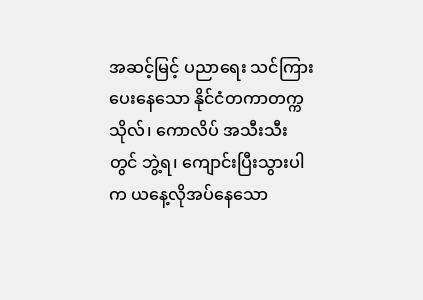အဆင့်မြင့် ပညာရေး သင်ကြားပေးနေသော နိုင်ငံတကာတက္က သိုလ်၊ ကောလိပ် အသီးသီးတွင် ဘွဲ့ရ၊ ကျောင်းပြီးသွားပါက ယနေ့လိုအပ်နေသော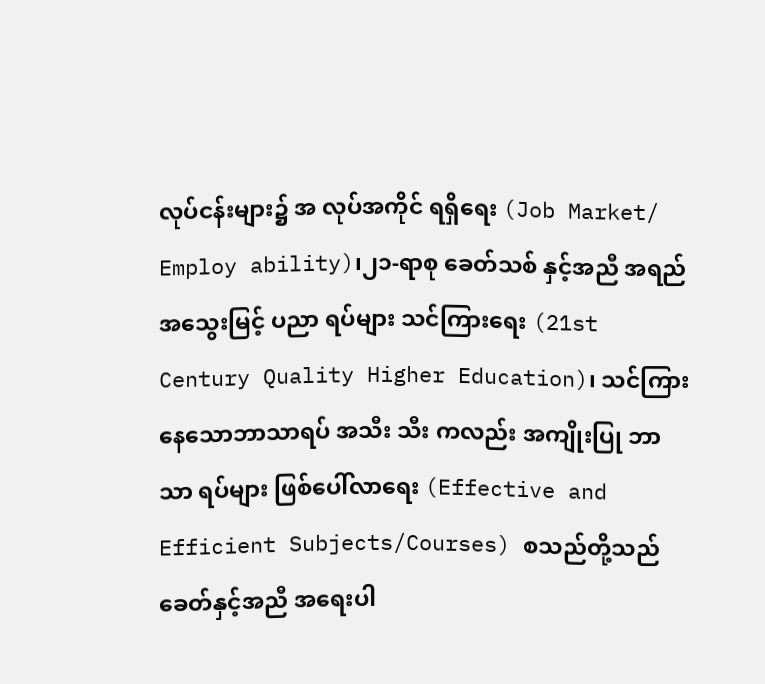လုပ်ငန်းများ၌ အ လုပ်အကိုင် ရရှိရေး (Job Market/ Employ ability)၊၂၁-ရာစု ခေတ်သစ် နှင့်အညီ အရည်အသွေးမြင့် ပညာ ရပ်များ သင်ကြားရေး (21st Century Quality Higher Education)၊ သင်ကြားနေသောဘာသာရပ် အသီး သီး ကလည်း အကျိုးပြု ဘာသာ ရပ်များ ဖြစ်ပေါ်လာရေး (Effective and Efficient Subjects/Courses) စသည်တို့သည်ခေတ်နှင့်အညီ အရေးပါ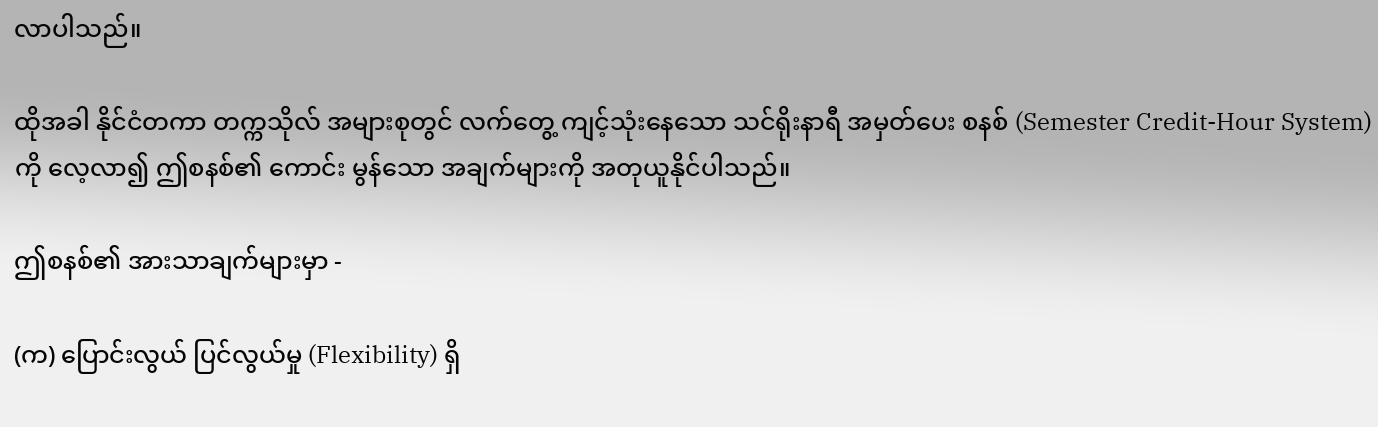လာပါသည်။

ထိုအခါ နိုင်ငံတကာ တက္ကသိုလ် အများစုတွင် လက်တွေ့ ကျင့်သုံးနေသော သင်ရိုးနာရီ အမှတ်ပေး စနစ် (Semester Credit-Hour System) ကို လေ့လာ၍ ဤစနစ်၏ ကောင်း မွန်သော အချက်များကို အတုယူနိုင်ပါသည်။

ဤစနစ်၏ အားသာချက်များမှာ -

(က) ပြောင်းလွယ် ပြင်လွယ်မှု (Flexibility) ရှိ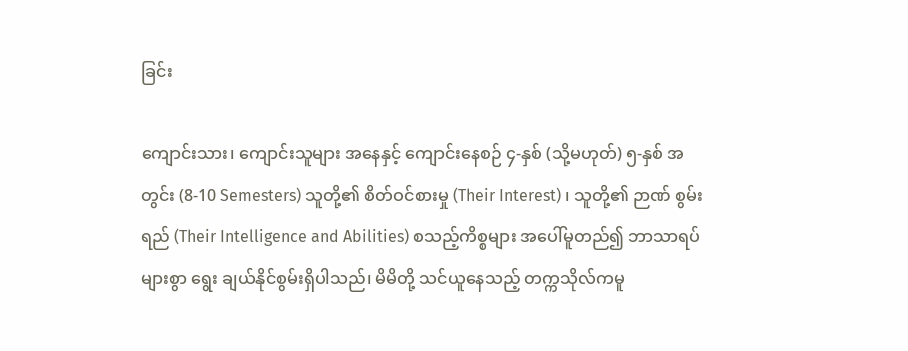ခြင်း

ကျောင်းသား၊ ကျောင်းသူများ အနေနှင့် ကျောင်းနေစဉ် ၄-နှစ် (သို့မဟုတ်) ၅-နှစ် အတွင်း (8-10 Semesters) သူတို့၏ စိတ်ဝင်စားမှု (Their Interest) ၊ သူတို့၏ ဉာဏ် စွမ်းရည် (Their Intelligence and Abilities) စသည့်ကိစ္စများ အပေါ်မူတည်၍ ဘာသာရပ်များစွာ ရွေး ချယ်နိုင်စွမ်းရှိပါသည်၊ မိမိတို့ သင်ယူနေသည့် တက္ကသိုလ်ကမူ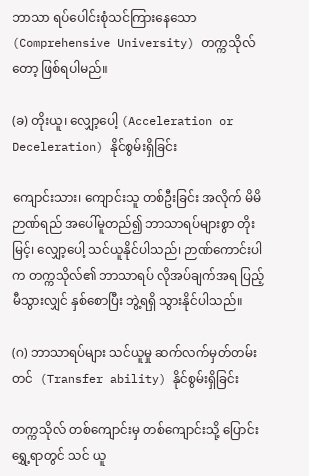ဘာသာ ရပ်ပေါင်းစုံသင်ကြားနေသော (Comprehensive University) တက္ကသိုလ် တော့ ဖြစ်ရပါမည်။

(ခ) တိုးယူ၊ လျှော့ပေါ့ (Acceleration or Deceleration) နိုင်စွမ်းရှိခြင်း

ကျောင်းသား၊ ကျောင်းသူ တစ်ဦးခြင်း အလိုက် မိမိဉာဏ်ရည် အပေါ်မူတည်၍ ဘာသာရပ်များစွာ တိုးမြင့်၊ လျှော့ပေါ့ သင်ယူနိုင်ပါသည်၊ ဉာဏ်ကောင်းပါက တက္ကသိုလ်၏ ဘာသာရပ် လိုအပ်ချက်အရ ပြည့်မီသွားလျှင် နှစ်စောပြီး ဘွဲ့ရရှိ သွားနိုင်ပါသည်။

(ဂ) ဘာသာရပ်များ သင်ယူမှု ဆက်လက်မှတ်တမ်းတင်  (Transfer ability) နိုင်စွမ်းရှိခြင်း

တက္ကသိုလ် တစ်ကျောင်းမှ တစ်ကျောင်းသို့ ပြောင်းရွှေ့ရာတွင် သင် ယူ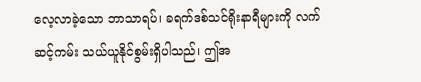လေ့လာခဲ့သော ဘာသာရပ်၊ ခရက်ဒစ်သင်ရိုးနာရီများကို လက် ဆင့်ကမ်း သယ်ယူနိုင်စွမ်းရှိပါသည်၊ ဤအ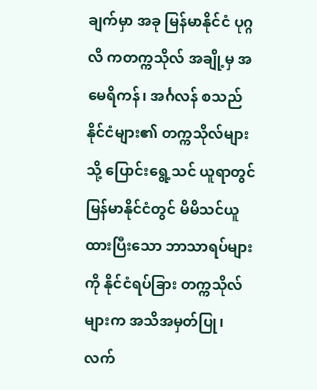ချက်မှာ အခု မြန်မာနိုင်ငံ ပုဂ္ဂလိ ကတက္ကသိုလ် အချို့မှ အမေရိကန်၊ အင်္ဂလန် စသည် နိုင်ငံများ၏ တက္ကသိုလ်များသို့ ပြောင်းရွေ့သင် ယူရာတွင် မြန်မာနိုင်ငံတွင် မိမိသင်ယူထားပြီးသော ဘာသာရပ်များကို နိုင်ငံရပ်ခြား တက္ကသိုလ်များက အသိအမှတ်ပြု၊ လက်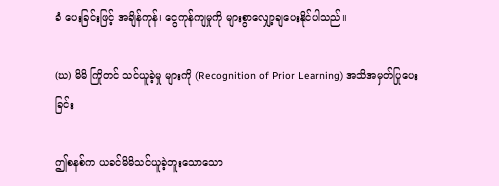ခံ ပေးခြင်းဖြင့် အချိန်ကုန်၊ ငွေကုန်ကျမှုကို များစွာလျှော့ချပေးနိုင်ပါသည်။

(ဃ) မိမိ ကြိုတင် သင်ယူခဲ့မှု များကို (Recognition of Prior Learning) အသိအမှတ်ပြုပေးခြင်း

ဤစနစ်က ယခင်မိမိသင်ယူခဲ့ဘူးသောသော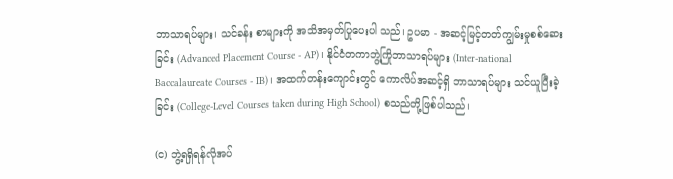ဘာသာရပ်များ၊ သင်ခန်း စာများကို အသိအမှတ်ပြုပေးပါ သည်၊ ဥပမာ - အဆင့်မြင့်တတ်ကျွမ်းမှုစစ်ဆေးခြင်း (Advanced Placement Course - AP)၊ နိုင်ငံတကာဘွဲ့ကြိုဘာသာရပ်များ (Inter-national Baccalaureate Courses - IB)၊ အထက်တန်းကျောင်းတွင် ကောလိပ်အဆင့်ရှိ ဘာသာရပ်များ သင်ယူပြီးခဲ့ခြင်း (College-Level Courses taken during High School) စသည်တို့ဖြစ်ပါသည်၊

(င) ဘွဲ့ရရှိရန်လိုအပ်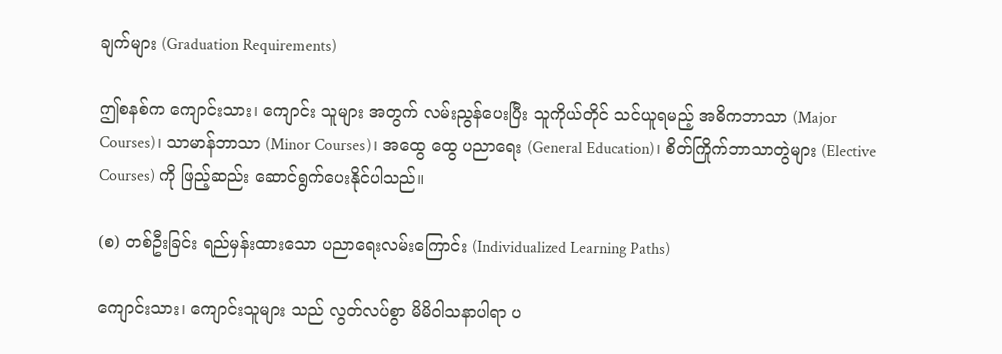ချက်များ (Graduation Requirements)

ဤစနစ်က ကျောင်းသား၊ ကျောင်း သူများ အတွက် လမ်းညွန်ပေးပြီး သူကိုယ်တိုင် သင်ယူရမည့် အဓိကဘာသာ (Major Courses)၊ သာမာန်ဘာသာ (Minor Courses)၊ အထွေ ထွေ ပညာရေး (General Education)၊ စိတ်ကြိုက်ဘာသာတွဲများ (Elective Courses) ကို ဖြည့်ဆည်း ဆောင်ရွက်ပေးနိုင်ပါသည်။

(စ) တစ်ဦးခြင်း ရည်မှန်းထားသော ပညာရေးလမ်းကြောင်း (Individualized Learning Paths)

ကျောင်းသား၊ ကျောင်းသူများ သည် လွတ်လပ်စွာ မိမိဝါသနာပါရာ ပ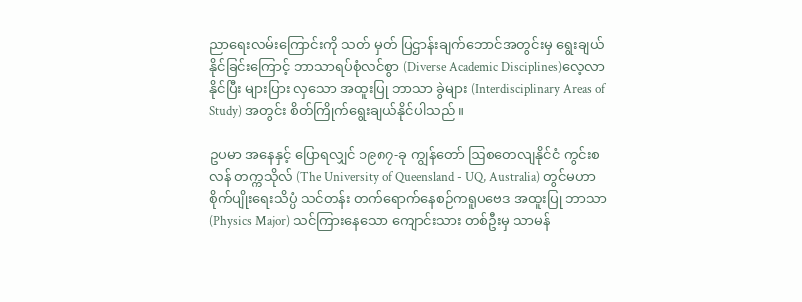ညာရေးလမ်းကြောင်းကို သတ် မှတ် ပြဌာန်းချက်ဘောင်အတွင်းမှ ရွေးချယ်နိုင်ခြင်းကြောင့် ဘာသာရပ်စုံလင်စွာ (Diverse Academic Disciplines)လေ့လာနိုင်ပြီး များပြား လှသော အထူးပြု ဘာသာ ခွဲများ (Interdisciplinary Areas of Study) အတွင်း စိတ်ကြိုက်ရွေးချယ်နိုင်ပါသည်။

ဥပမာ အနေနှင့် ပြောရလျှင် ၁၉၈၇-ခု ကျွန်တော် ဩစတေလျနိုင်ငံ ကွင်းစလန် တက္ကသိုလ် (The University of Queensland - UQ, Australia) တွင်မဟာစိုက်ပျိုးရေးသိပ္ပံ သင်တန်း တက်ရောက်နေစဉ်ကရူပဗေဒ အထူးပြု ဘာသာ (Physics Major) သင်ကြားနေသော ကျောင်းသား တစ်ဦးမှ သာမန်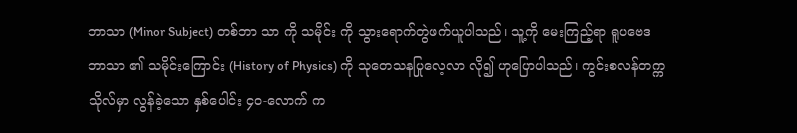ဘာသာ (Minor Subject) တစ်ဘာ သာ ကို သမိုင်း ကို သွားရောက်တွဲဖက်ယူပါသည်၊ သူ့ကို မေးကြည့်ရာ ရူပဗေဒ ဘာသာ ၏ သမိုင်းကြောင်း (History of Physics) ကို သုတေသနပြုလေ့လာ လို၍ ဟုပြောပါသည်၊ ကွင်းစလန်တက္ကသိုလ်မှာ လွန်ခဲ့သော နှစ်ပေါင်း ၄၀-လောက် က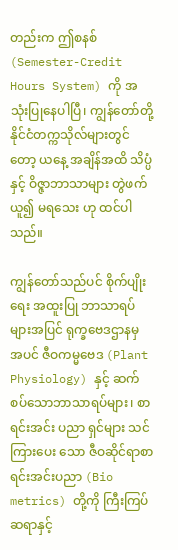တည်းက ဤစနစ် (Semester-Credit Hours System) ကို အသုံးပြုနေပါပြီ၊ ကျွန်တော်တို့ နိုင်ငံတက္ကသိုလ်များတွင်တော့ ယနေ့ အချိန်အထိ သိပ္ပံ နှင့် ဝိဇ္ဇာဘာသာများ တွဲဖက်ယူ၍ မရသေး ဟု ထင်ပါသည်။

ကျွန်တော်သည်ပင် စိုက်ပျိုးရေး အထူးပြု ဘာသာရပ်များအပြင် ရုက္ခဗေဒဌာနမှ အပင် ဇီဝကမ္မဗေဒ (Plant Physiology) နှင့် ဆက်စပ်သောဘာသာရပ်များ၊ စာရင်းအင်း ပညာ ရှင်များ သင်ကြားပေး သော ဇီဝဆိုင်ရာစာရင်းအင်းပညာ (Bio metrics) တို့ကို ကြီးကြပ် ဆရာနှင့်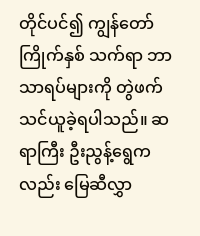တိုင်ပင်၍ ကျွန်တော် ကြိုက်နှစ် သက်ရာ ဘာသာရပ်များကို တွဲဖက် သင်ယူခဲ့ရပါသည်။ ဆရာကြီး ဦးညွန့်ရွေကလည်း မြေဆီလွှာ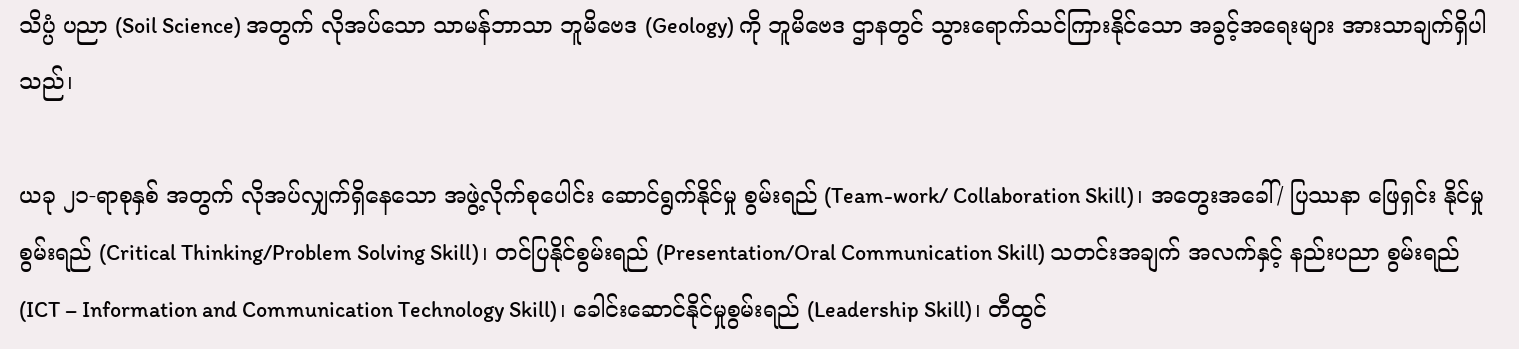သိပ္ပံ ပညာ (Soil Science) အတွက် လိုအပ်သော သာမန်ဘာသာ ဘူမိဗေဒ (Geology) ကို ဘူမိဗေဒ ဌာနတွင် သွားရောက်သင်ကြားနိုင်သော အခွင့်အရေးများ အားသာချက်ရှိပါသည်၊

ယခု ၂၁-ရာစုနှစ် အတွက် လိုအပ်လျှက်ရှိနေသော အဖွဲ့လိုက်စုပေါင်း ဆောင်ရွက်နိုင်မှု စွမ်းရည် (Team-work/ Collaboration Skill)၊ အတွေးအခေါ်/ ပြဿနာ ဖြေရှင်း နိုင်မှု စွမ်းရည် (Critical Thinking/Problem Solving Skill)၊ တင်ပြနိုင်စွမ်းရည် (Presentation/Oral Communication Skill) သတင်းအချက် အလက်နှင့် နည်းပညာ စွမ်းရည် (ICT – Information and Communication Technology Skill)၊ ခေါင်းဆောင်နိုင်မှုစွမ်းရည် (Leadership Skill)၊ တီထွင်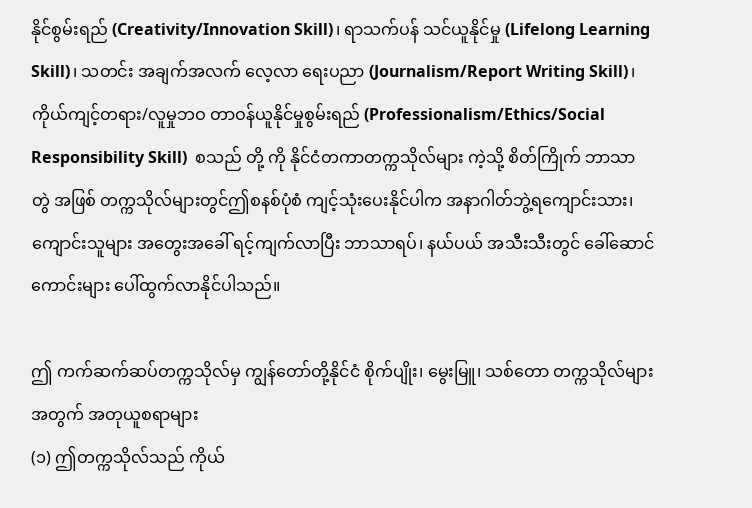နိုင်စွမ်းရည် (Creativity/Innovation Skill)၊ ရာသက်ပန် သင်ယူနိုင်မှု (Lifelong Learning Skill)၊ သတင်း အချက်အလက် လေ့လာ ရေးပညာ (Journalism/Report Writing Skill)၊ ကိုယ်ကျင့်တရား/လူမှုဘဝ တာဝန်ယူနိုင်မှုစွမ်းရည် (Professionalism/Ethics/Social Responsibility Skill)  စသည် တို့ ကို နိုင်ငံတကာတက္ကသိုလ်များ ကဲ့သို့ စိတ်ကြိုက် ဘာသာ တွဲ အဖြစ် တက္ကသိုလ်များတွင်ဤစနစ်ပုံစံ ကျင့်သုံးပေးနိုင်ပါက အနာဂါတ်ဘွဲ့ရကျောင်းသား၊ ကျောင်းသူများ အတွေးအခေါ် ရင့်ကျက်လာပြီး ဘာသာရပ်၊ နယ်ပယ် အသီးသီးတွင် ခေါ်ဆောင်ကောင်းများ ပေါ်ထွက်လာနိုင်ပါသည်။

ဤ ကက်ဆက်ဆပ်တက္ကသိုလ်မှ ကျွန်တော်တို့နိုင်ငံ စိုက်ပျိုး၊ မွေးမြူ၊ သစ်တော တက္ကသိုလ်များအတွက် အတုယူစရာများ
(၁) ဤတက္ကသိုလ်သည် ကိုယ်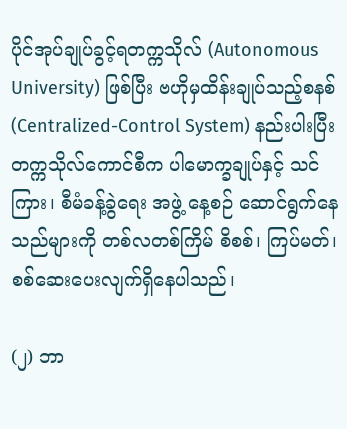ပိုင်အုပ်ချုပ်ခွင့်ရတက္ကသိုလ် (Autonomous University) ဖြစ်ပြီး ဗဟိုမှထိန်းချုပ်သည့်စနစ် (Centralized-Control System) နည်းပါးပြီး တက္ကသိုလ်ကောင်စီက ပါမောက္ခချုပ်နှင့် သင်ကြား၊ စီမံခန့်ခွဲရေး အဖွဲ့ နေ့စဉ် ဆောင်ရွက်နေသည်များကို တစ်လတစ်ကြိမ် စိစစ်၊ ကြပ်မတ်၊ စစ်ဆေးပေးလျက်ရှိနေပါသည်၊

(၂) ဘာ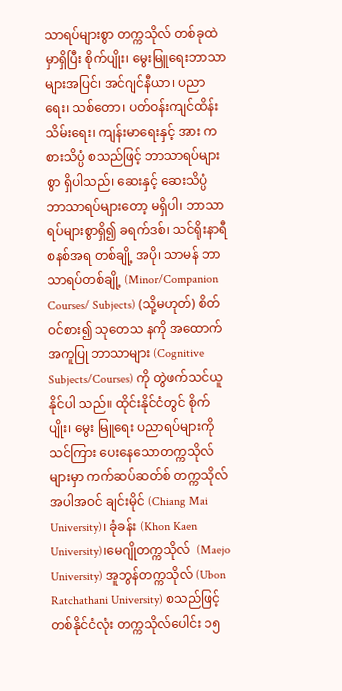သာရပ်များစွာ တက္ကသိုလ် တစ်ခုထဲမှာရှိပြီး စိုက်ပျိုး၊ မွေးမြူရေးဘာသာများအပြင်၊ အင်ဂျင်နီယာ၊ ပညာရေး၊ သစ်တော၊ ပတ်ဝန်းကျင်ထိန်းသိမ်းရေး၊ ကျန်းမာရေးနှင့် အား ကစားသိပ္ပံ စသည်ဖြင့် ဘာသာရပ်များစွာ ရှိပါသည်၊ ဆေးနှင့် ဆေးသိပ္ပံ ဘာသာရပ်များတော့ မရှိပါ၊ ဘာသာရပ်များစွာရှိ၍ ခရက်ဒစ်၊ သင်ရိုးနာရီ စနစ်အရ တစ်ချို့ အပို၊ သာမန် ဘာသာရပ်တစ်ချို့ (Minor/Companion Courses/ Subjects) (သို့မဟုတ်) စိတ်ဝင်စား၍ သုတေသ နကို အထောက်အကူပြု ဘာသာများ (Cognitive Subjects/Courses) ကို တွဲဖက်သင်ယူနိုင်ပါ သည်။ ထိုင်းနိုင်ငံတွင် စိုက်ပျိုး၊ မွေး မြူရေး ပညာရပ်များကို သင်ကြား ပေးနေသောတက္ကသိုလ်များမှာ ကက်ဆပ်ဆတ်စ် တက္ကသိုလ် အပါအဝင် ချင်းမိုင် (Chiang Mai University)၊ ခုံခန်း (Khon Kaen University)၊မေဂျိုတက္ကသိုလ်  (Maejo University) အူဘွန်တက္ကသိုလ် (Ubon Ratchathani University) စသည်ဖြင့် တစ်နိုင်ငံလုံး တက္ကသိုလ်ပေါင်း ၁၅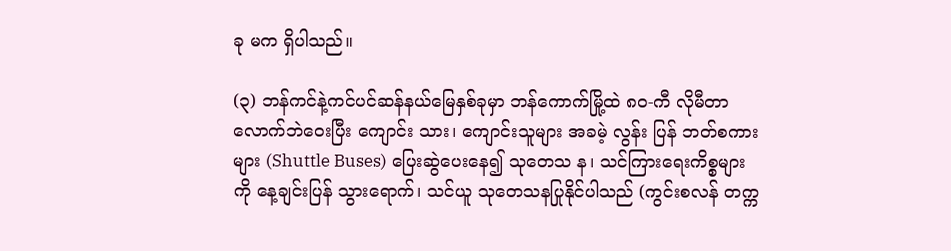ခု မက ရှိပါသည်။

(၃) ဘန်ကင်နဲ့ကင်ပင်ဆန်နယ်မြေနှစ်ခုမှာ ဘန်ကောက်မြို့ထဲ ၈၀-ကီ လိုမီတာ လောက်ဘဲဝေးပြီး ကျောင်း သား၊ ကျောင်းသူများ အခမဲ့ လွန်း ပြန် ဘတ်စကားများ (Shuttle Buses) ပြေးဆွဲပေးနေ၍ သုတေသ န၊ သင်ကြားရေးကိစ္စများကို နေ့ချင်းပြန် သွားရောက်၊ သင်ယူ သုတေသနပြုနိုင်ပါသည် (ကွင်းစလန် တက္က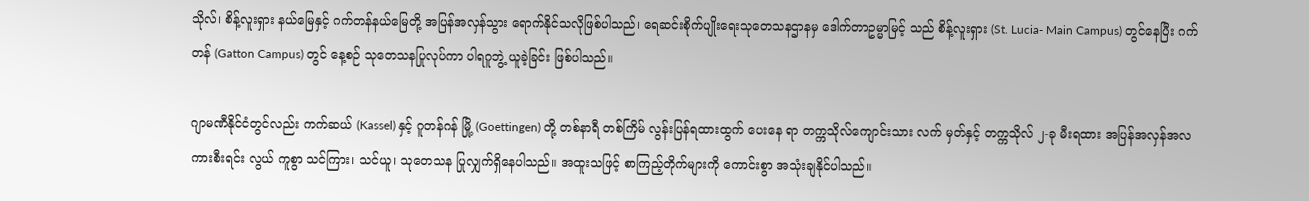သိုလ်၊ စိန့်လူးရှား နယ်မြေနှင့် ဂက်တန်နယ်မြေတို့ အပြန်အလှန်သွား ရောက်နိုင်သလိုဖြစ်ပါသည်၊ ရေဆင်းစိုက်ပျိုးရေးသုတေသနဌာနမှ ဒေါက်တာဥမ္မာမြင့် သည် စိန့်လူးရှား (St. Lucia- Main Campus) တွင်နေပြီး ဂက်တန် (Gatton Campus) တွင် နေ့စဉ် သုတေသနပြုလုပ်ကာ ပါရဂူဘွဲ့ ယူခဲ့ခြင်း ဖြစ်ပါသည်။

ဂျာမဏီနိုင်ငံတွင်လည်း ကက်ဆယ် (Kassel) နှင့် ဂူတန်ဂန် မြို့ (Goettingen) တို့ တစ်နာရီ တစ်ကြိမ် လွန်းပြန်ရထားထွက် ပေးနေ ရာ တက္ကသိုလ်ကျောင်းသား လက် မှတ်နှင့် တက္ကသိုလ် ၂-ခု မီးရထား အပြန်အလှန်အလကားစီးရင်း လွယ် ကူစွာ သင်ကြား၊ သင်ယူ၊ သုတေသန ပြုလျှက်ရှိနေပါသည်။ အထူးသဖြင့် စာကြည့်တိုက်များကို ကောင်းစွာ အသုံးချနိုင်ပါသည်။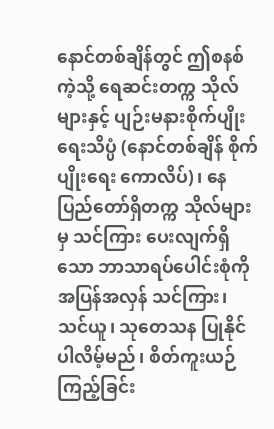နောင်တစ်ချိန်တွင် ဤစနစ်ကဲ့သို့ ရေဆင်းတက္က သိုလ်များနှင့် ပျဉ်းမနားစိုက်ပျိုးရေးသိပ္ပံ (နောင်တစ်ချိန် စိုက်ပျိုးရေး ကောလိပ်)၊ နေပြည်တော်ရှိတက္က သိုလ်များ မှ သင်ကြား ပေးလျက်ရှိသော ဘာသာရပ်ပေါင်းစုံကို အပြန်အလှန် သင်ကြား၊ သင်ယူ၊ သုတေသန ပြုနိုင်ပါလိမ့်မည်၊ စိတ်ကူးယဉ် ကြည့်ခြင်း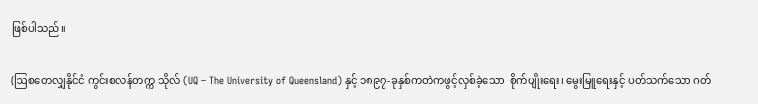ဖြစ်ပါသည်။

(ဩစတေလျှနိုင်ငံ ကွင်းစလန်တက္က သိုလ် (UQ – The University of Queensland) နှင့် ၁၈၉၇-ခုနှစ်ကတဲကဖွင့်လှစ်ခဲ့သော  စိုက်ပျိုးရေး၊ မွေးမြူရေးနှင့် ပတ်သက်သော ဂတ်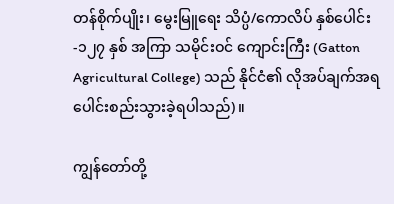တန်စိုက်ပျိုး၊ မွေးမြူရေး သိပ္ပံ/ကောလိပ် နှစ်ပေါင်း-၁၂၇ နှစ် အကြာ သမိုင်းဝင် ကျောင်းကြီး (Gatton Agricultural College) သည် နိုင်ငံ၏ လိုအပ်ချက်အရ ပေါင်းစည်းသွားခဲ့ရပါသည်)။

ကျွန်တော်တို့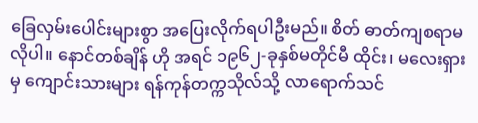ခြေလှမ်းပေါင်းများစွာ အပြေးလိုက်ရပါဦးမည်။ စိတ် ဓာတ်ကျစရာမလိုပါ။ နောင်တစ်ချိန် ဟို အရင် ၁၉၆၂-ခုနှစ်မတိုင်မီ ထိုင်း၊ မလေးရှားမှ ကျောင်းသားများ ရန်ကုန်တက္ကသိုလ်သို့ လာရောက်သင်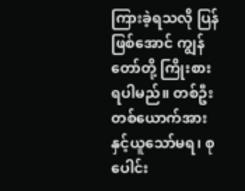ကြားခဲ့ရသလို ပြန်ဖြစ်အောင် ကျွန် တော်တို့ ကြိုးစားရပါမည်။ တစ်ဦးတစ်ယောက်အားနှင့်ယူသော်မရ၊ စုပေါင်း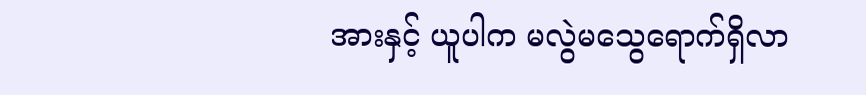အားနှင့် ယူပါက မလွဲမသွေရောက်ရှိလာ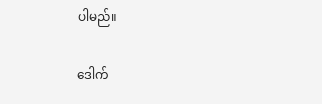ပါမည်။

ဒေါက်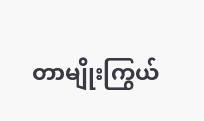တာမျိုးကြွယ်